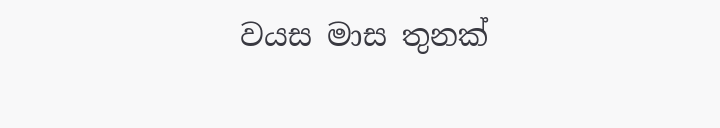වයස මාස තුනක්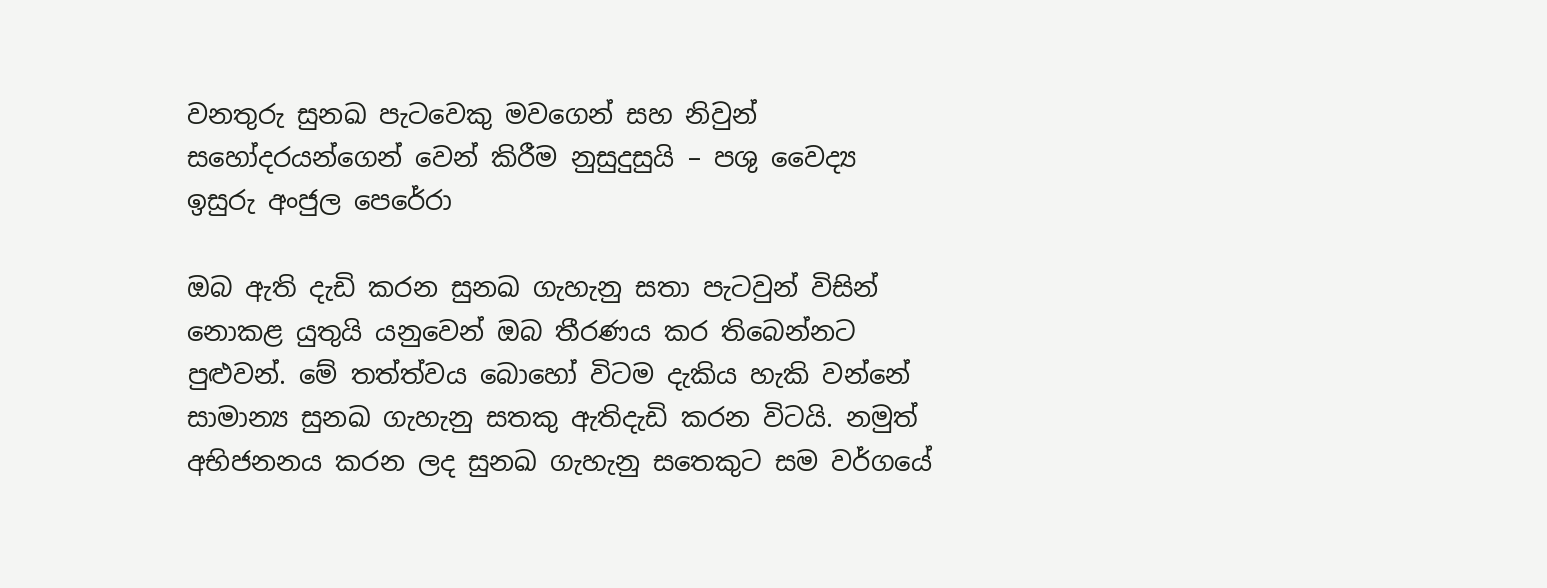වනතුරු සුනඛ පැටවෙකු මවගෙන් සහ නිවුන් සහෝදරයන්ගෙන් වෙන් කිරීම නුසුදුසුයි – පශු වෛද්‍ය ඉසුරු අංජුල පෙරේරා

ඔබ ඇති දැඩි කරන සුනඛ ගැහැනු සතා පැටවුන් විසින් නොකළ යුතුයි යනුවෙන් ඔබ තීරණය කර තිබෙන්නට පුළුවන්. මේ තත්ත්වය බොහෝ විටම දැකිය හැකි වන්නේ සාමාන්‍ය සුනඛ ගැහැනු සතකු ඇතිදැඩි කරන විටයි. නමුත් අභිජනනය කරන ලද සුනඛ ගැහැනු සතෙකුට සම වර්ගයේ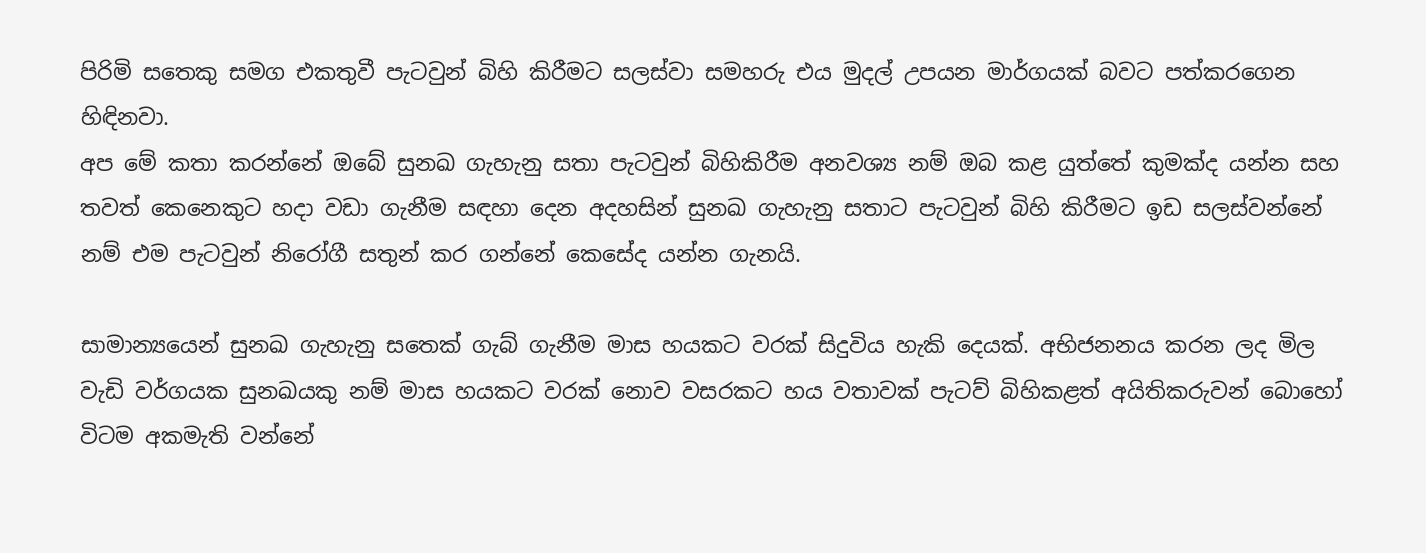පිරිමි සතෙකු සමග එකතුවී පැටවුන් බිහි කිරීමට සලස්වා සමහරු එය මුදල් උපයන මාර්ගයක් බවට පත්කරගෙන හිඳිනවා.
අප මේ කතා කරන්නේ ඔබේ සුනඛ ගැහැනු සතා පැටවුන් බිහිකිරීම අනවශ්‍ය නම් ඔබ කළ යුත්තේ කුමක්ද යන්න සහ තවත් කෙනෙකුට හදා වඩා ගැනීම සඳහා දෙන අදහසින් සුනඛ ගැහැනු සතාට පැටවුන් බිහි කිරීමට ඉඩ සලස්වන්නේ නම් එම පැටවුන් නිරෝගී සතුන් කර ගන්නේ කෙසේද යන්න ගැනයි.

සාමාන්‍යයෙන් සුනඛ ගැහැනු සතෙක් ගැබ් ගැනීම මාස හයකට වරක් සිදුවිය හැකි දෙයක්. අභිජනනය කරන ලද මිල වැඩි වර්ගයක සුනඛයකු නම් මාස හයකට වරක් නොව වසරකට හය වතාවක් පැටව් බිහිකළත් අයිතිකරුවන් බොහෝ විටම අකමැති වන්නේ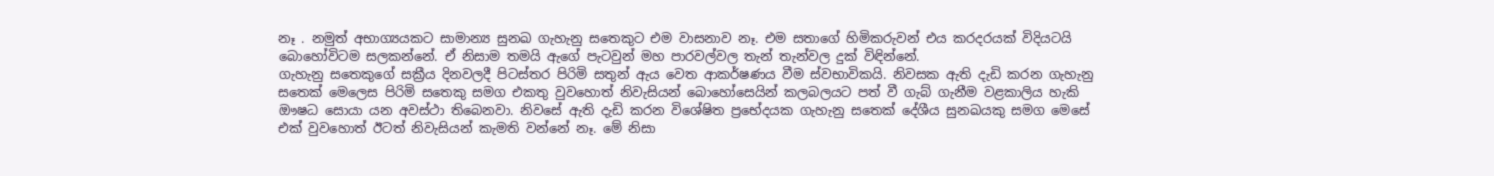නෑ . නමුත් අභාග්‍යයකට සාමාන්‍ය සුනඛ ගැහැනු සතෙකුට එම වාසනාව නෑ. එම සතාගේ හිමිකරුවන් එය කරදරයක් විදියටයි බොහෝවිටම සලකන්නේ. ඒ නිසාම තමයි ඇගේ පැටවුන් මහ පාරවල්වල තැන් තැන්වල දුක් විඳින්නේ.
ගැහැනු සතෙකුගේ සක්‍රීය දිනවලදී පිටස්තර පිරිමි සතුන් ඇය වෙත ආකර්ෂණය වීම ස්වභාවිකයි. නිවසක ඇති දැඩි කරන ගැහැනු සතෙක් මෙලෙස පිරිමි සතෙකු සමග එකතු වුවහොත් නිවැසියන් බොහෝසෙයින් කලබලයට පත් වී ගැබ් ගැනීම වළකාලිය හැකි ඖෂධ සොයා යන අවස්ථා තිබෙනවා. නිවසේ ඇති දැඩි කරන විශේෂිත ප්‍රභේදයක ගැහැනු සතෙක් දේශීය සුනඛයකු සමග මෙසේ එක් වුවහොත් ඊටත් නිවැසියන් කැමති වන්නේ නෑ. මේ නිසා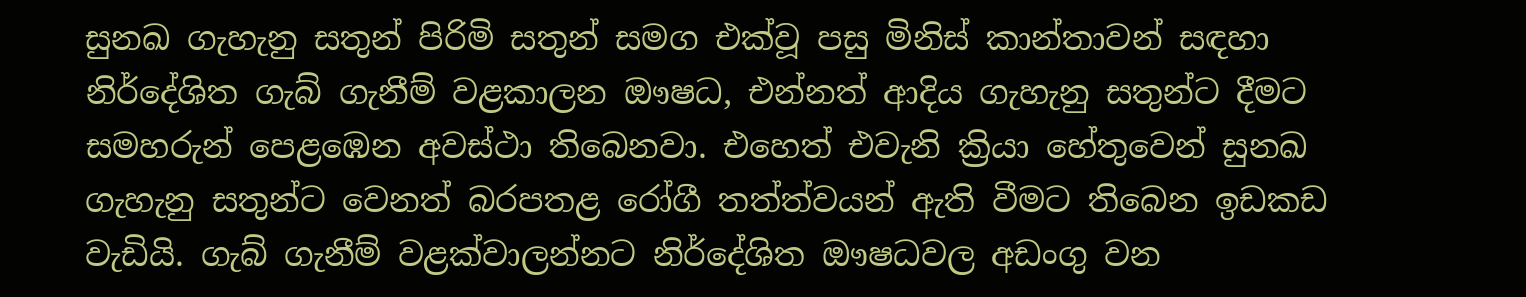සුනඛ ගැහැනු සතුන් පිරිමි සතුන් සමග එක්වූ පසු මිනිස් කාන්තාවන් සඳහා නිර්දේශිත ගැබ් ගැනීම් වළකාලන ඖෂධ, එන්නත් ආදිය ගැහැනු සතුන්ට දීමට සමහරුන් පෙළඹෙන අවස්ථා තිබෙනවා. එහෙත් එවැනි ක්‍රියා හේතුවෙන් සුනඛ ගැහැනු සතුන්ට වෙනත් බරපතළ රෝගී තත්ත්වයන් ඇති වීමට තිබෙන ඉඩකඩ වැඩියි. ගැබ් ගැනීම් වළක්වාලන්නට නිර්දේශිත ඖෂධවල අඩංගු වන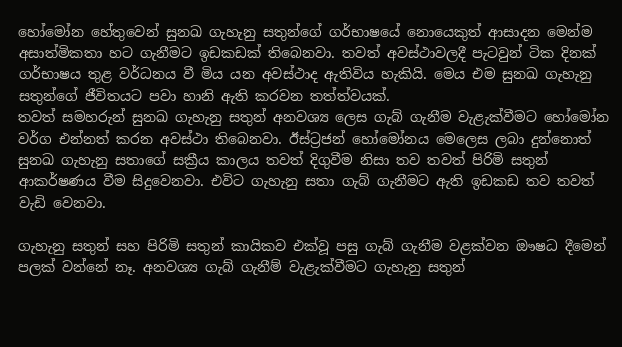හෝමෝන හේතුවෙන් සුනඛ ගැහැනු සතුන්ගේ ගර්භාෂයේ නොයෙකුත් ආසාදන මෙන්ම අසාත්මිකතා හට ගැනීමට ඉඩකඩක් තිබෙනවා. තවත් අවස්ථාවලදී පැටවුන් ටික දිනක් ගර්භාෂය තුළ වර්ධනය වී මිය යන අවස්ථාද ඇතිවිය හැකියි. මෙය එම සුනඛ ගැහැනු සතුන්ගේ ජීවිතයට පවා හානි ඇති කරවන තත්ත්වයක්.
තවත් සමහරුන් සුනඛ ගැහැනු සතුන් අනවශ්‍ය ලෙස ගැබ් ගැනීම වැළැක්වීමට හෝමෝන වර්ග එන්නත් කරන අවස්ථා තිබෙනවා. ඊස්ට්‍රජන් හෝමෝනය මෙලෙස ලබා දුන්නොත් සුනඛ ගැහැනු සතාගේ සක්‍රීය කාලය තවත් දිගුවීම නිසා තව තවත් පිරිමි සතුන් ආකර්ෂණය වීම සිදුවෙනවා. එවිට ගැහැනු සතා ගැබ් ගැනීමට ඇති ඉඩකඩ තව තවත් වැඩි වෙනවා.

ගැහැනු සතුන් සහ පිරිමි සතුන් කායිකව එක්වූ පසු ගැබ් ගැනීම වළක්වන ඖෂධ දීමෙන් පලක් වන්නේ නෑ. අනවශ්‍ය ගැබ් ගැනීම් වැළැක්වීමට ගැහැනු සතුන්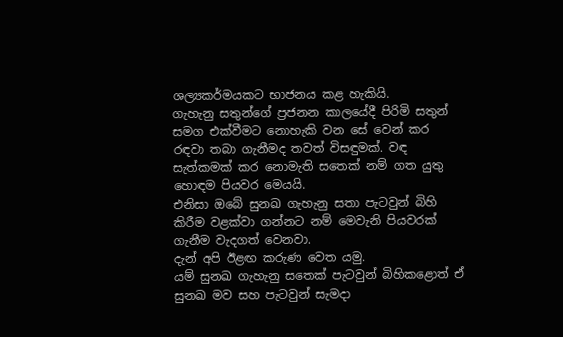ශල්‍යකර්මයකට භාජනය කළ හැකියි.
ගැහැනු සතුන්ගේ ප්‍රජනන කාලයේදී පිරිමි සතුන් සමග එක්වීමට නොහැකි වන සේ වෙන් කර රඳවා තබා ගැනීමද තවත් විසඳුමක්. වඳ සැත්කමක් කර නොමැති සතෙක් නම් ගත යුතු හොඳම පියවර මෙයයි.
එනිසා ඔබේ සුනඛ ගැහැනු සතා පැටවුන් බිහි කිරීම වළක්වා ගන්නට නම් මෙවැනි පියවරක් ගැනීම වැදගත් වෙනවා.
දැන් අපි ඊළඟ කරුණ වෙත යමු.
යම් සුනඛ ගැහැනු සතෙක් පැටවුන් බිහිකළොත් ඒ සුනඛ මව සහ පැටවුන් සැමදා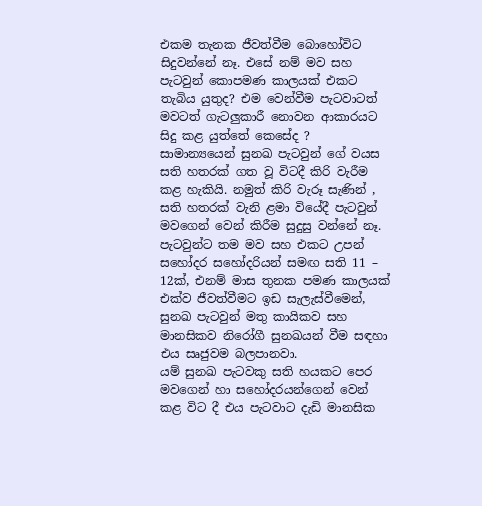එකම තැනක ජීවත්වීම බොහෝවිට සිදුවන්නේ නෑ. එසේ නම් මව සහ පැටවුන් කොපමණ කාලයක් එකට තැබිය යුතුද? එම වෙන්වීම පැටවාටත් මවටත් ගැටලුකාරී නොවන ආකාරයට සිදු කළ යුත්තේ කෙසේද ?
සාමාන්‍යයෙන් සුනඛ පැටවුන් ගේ වයස සති හතරක් ගත වූ විටදී කිරි වැරීම කළ හැකියි. නමුත් කිරි වැරූ සැණින් , සති හතරක් වැනි ළමා වියේදී පැටවුන් මවගෙන් වෙන් කිරීම සුදුසු වන්නේ නෑ. පැටවුන්ට තම මව සහ එකට උපන් සහෝදර සහෝදරියන් සමඟ සති 11 – 12ක්, එනම් මාස තුනක පමණ කාලයක් එක්ව ජීවත්වීමට ඉඩ සැලැස්වීමෙන්, සුනඛ පැටවුන් මතු කායිකව සහ මානසිකව නිරෝගී සුනඛයන් වීම සඳහා එය සෘජුවම බලපානවා.
යම් සුනඛ පැටවකු සති හයකට පෙර මවගෙන් හා සහෝදරයන්ගෙන් වෙන් කළ විට දී එය පැටවාට දැඩි මානසික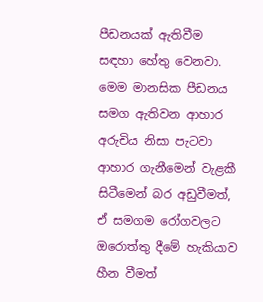පීඩනයක් ඇතිවීම සඳහා හේතු වෙනවා. මෙම මානසික පීඩනය සමග ඇතිවන ආහාර අරුචිය නිසා පැටවා ආහාර ගැනීමෙන් වැළකී සිටීමෙන් බර අඩුවීමත්, ඒ සමගම රෝගවලට ඔරොත්තු දීමේ හැකියාව හීන වීමත්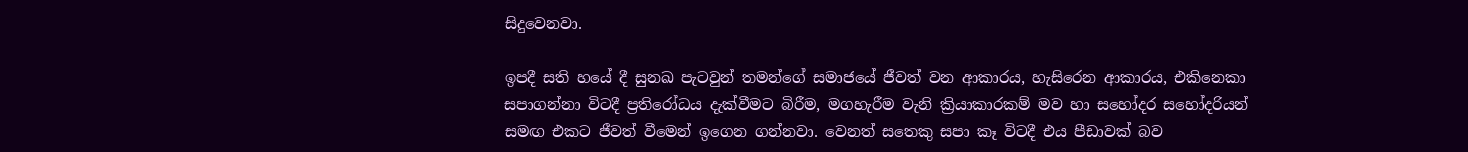සිදුවෙනවා.

ඉපදී සති හයේ දී සුනඛ පැටවුන් තමන්ගේ සමාජයේ ජීවත් වන ආකාරය, හැසිරෙන ආකාරය, එකිනෙකා සපාගන්නා විටදී ප්‍රතිරෝධය දැක්වීමට බිරීම, මගහැරීම වැනි ක්‍රියාකාරකම් මව හා සහෝදර සහෝදරියන් සමඟ එකට ජීවත් වීමෙන් ඉගෙන ගන්නවා. වෙනත් සතෙකු සපා කෑ විටදී එය පීඩාවක් බව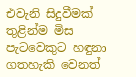එවැනි සිදුවීමක් තුළින්ම මිස පැටවෙකුට හඳුනා ගතහැකි වෙනත්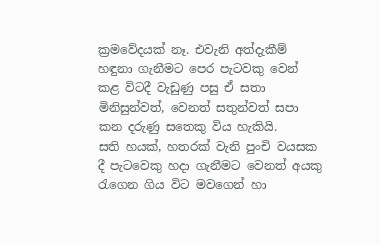ක්‍රමවේදයක් නෑ. එවැනි අත්දැකීම් හඳුනා ගැනීමට පෙර පැටවකු වෙන් කළ විටදී වැඩුණු පසු ඒ සතා මිනිසුන්වත්, වෙනත් සතුන්වත් සපා කන දරුණු සතෙකු විය හැකියි.
සති හයක්, හතරක් වැනි පුංචි වයසක දී පැටවෙකු හදා ගැනීමට වෙනත් අයකු රැගෙන ගිය විට මවගෙන් හා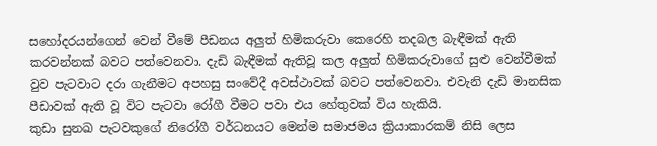සහෝදරයන්ගෙන් වෙන් වීමේ පීඩනය අලුත් හිමිකරුවා කෙරෙහි තදබල බැඳීමක් ඇති කරවන්නක් බවට පත්වෙනවා. දැඩි බැඳීමක් ඇතිවූ කල අලුත් හිමිකරුවාගේ සුළු වෙන්වීමක් වුව පැටවාට දරා ගැනීමට අපහසු සංවේදී අවස්ථාවක් බවට පත්වෙනවා. එවැනි දැඩි මානසික පීඩාවක් ඇති වූ විට පැටවා රෝගී වීමට පවා එය හේතුවක් විය හැකියි.
කුඩා සුනඛ පැටවකුගේ නිරෝගී වර්ධනයට මෙන්ම සමාජමය ක්‍රියාකාරකම් නිසි ලෙස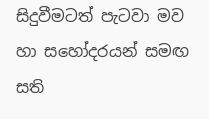සිදුවීමටත් පැටවා මව හා සහෝදරයන් සමඟ සති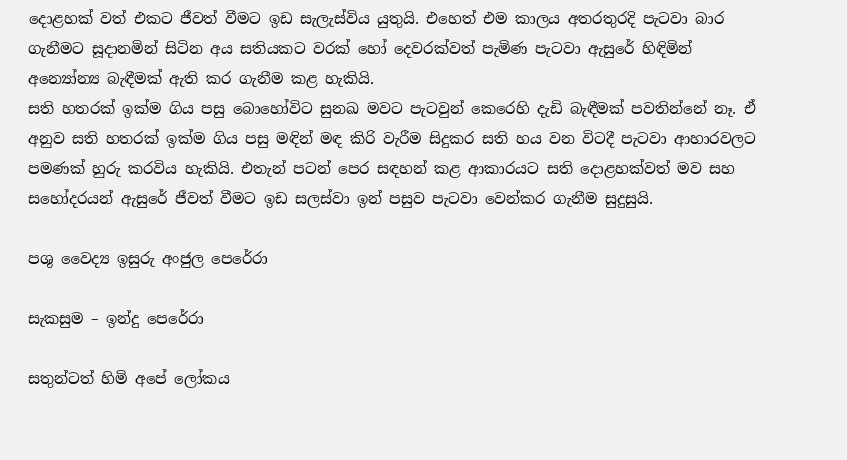දොළහක් වත් එකට ජීවත් වීමට ඉඩ සැලැස්විය යුතුයි. එහෙත් එම කාලය අතරතුරදි පැටවා බාර ගැනීමට සූදානමින් සිටින අය සතියකට වරක් හෝ දෙවරක්වත් පැමිණ පැටවා ඇසුරේ හිඳිමින් අන්‍යෝන්‍ය බැඳීමක් ඇති කර ගැනීම කළ හැකියි.
සති හතරක් ඉක්ම ගිය පසු බොහෝවිට සුනඛ මවට පැටවුන් කෙරෙහි දැඩි බැඳීමක් පවතින්නේ නෑ. ඒ අනුව සති හතරක් ඉක්ම ගිය පසු මඳින් මඳ කිරි වැරීම සිදුකර සති හය වන විටදී පැටවා ආහාරවලට පමණක් හුරු කරවිය හැකියි. එතැන් පටන් පෙර සඳහන් කළ ආකාරයට සති දොළහක්වත් මව සහ සහෝදරයන් ඇසුරේ ජීවත් වීමට ඉඩ සලස්වා ඉන් පසුව පැටවා වෙන්කර ගැනීම සුදුසුයි.

පශු වෛද්‍ය ඉසුරු අංජුල පෙරේරා

සැකසුම – ඉන්දු පෙරේරා

සතුන්ටත් හිමි අපේ ලෝකය